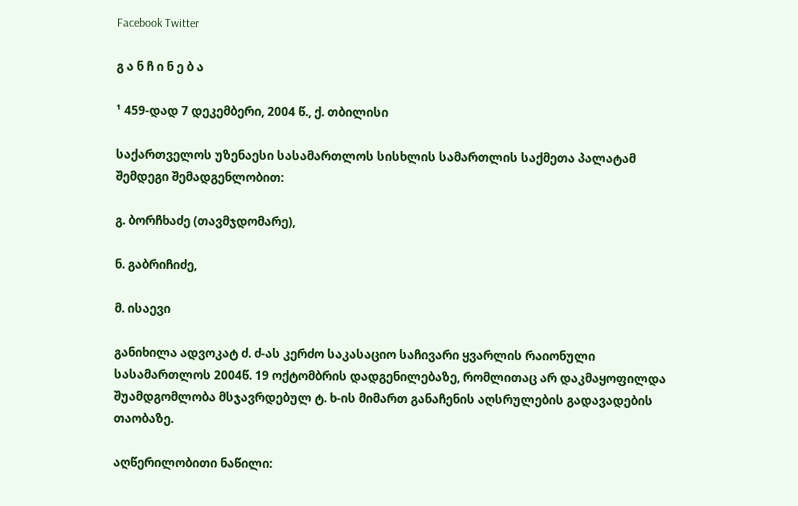Facebook Twitter

გ ა ნ ჩ ი ნ ე ბ ა

¹ 459-დად 7 დეკემბერი, 2004 წ., ქ. თბილისი

საქართველოს უზენაესი სასამართლოს სისხლის სამართლის საქმეთა პალატამ შემდეგი შემადგენლობით:

გ. ბორჩხაძე (თავმჯდომარე),

ნ. გაბრიჩიძე,

მ. ისაევი

განიხილა ადვოკატ ძ. ძ-ას კერძო საკასაციო საჩივარი ყვარლის რაიონული სასამართლოს 2004წ. 19 ოქტომბრის დადგენილებაზე, რომლითაც არ დაკმაყოფილდა შუამდგომლობა მსჯავრდებულ ტ. ხ-ის მიმართ განაჩენის აღსრულების გადავადების თაობაზე.

აღწერილობითი ნაწილი: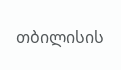თბილისის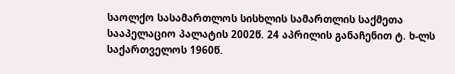საოლქო სასამართლოს სისხლის სამართლის საქმეთა სააპელაციო პალატის 2002წ. 24 აპრილის განაჩენით ტ. ხ-ლს საქართველოს 1960წ.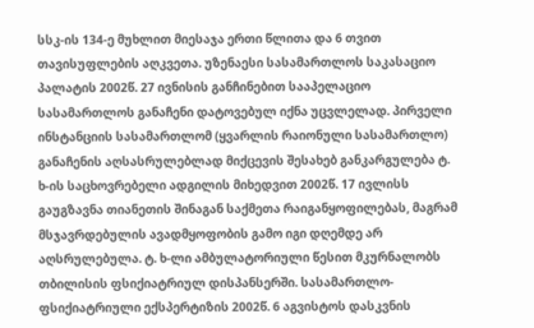სსკ-ის 134-ე მუხლით მიესაჯა ერთი წლითა და 6 თვით თავისუფლების აღკვეთა. უზენაესი სასამართლოს საკასაციო პალატის 2002წ. 27 ივნისის განჩინებით სააპელაციო სასამართლოს განაჩენი დატოვებულ იქნა უცვლელად. პირველი ინსტანციის სასამართლომ (ყვარლის რაიონული სასამართლო) განაჩენის აღსასრულებლად მიქცევის შესახებ განკარგულება ტ. ხ-ის საცხოვრებელი ადგილის მიხედვით 2002წ. 17 ივლისს გაუგზავნა თიანეთის შინაგან საქმეთა რაიგანყოფილებას, მაგრამ მსჯავრდებულის ავადმყოფობის გამო იგი დღემდე არ აღსრულებულა. ტ. ხ-ლი ამბულატორიული წესით მკურნალობს თბილისის ფსიქიატრიულ დისპანსერში. სასამართლო-ფსიქიატრიული ექსპერტიზის 2002წ. 6 აგვისტოს დასკვნის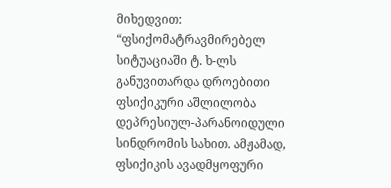მიხედვით: “ფსიქომატრავმირებელ სიტუაციაში ტ. ხ-ლს განუვითარდა დროებითი ფსიქიკური აშლილობა დეპრესიულ-პარანოიდული სინდრომის სახით. ამჟამად, ფსიქიკის ავადმყოფური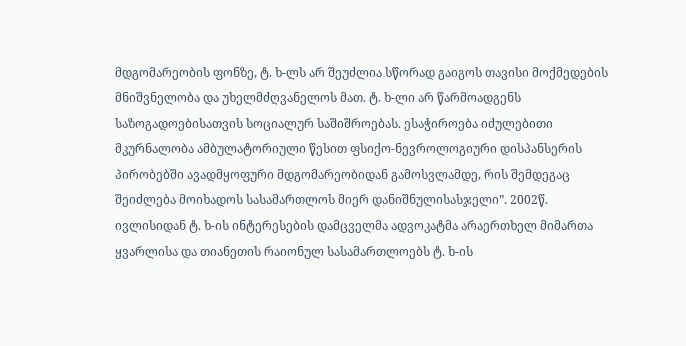მდგომარეობის ფონზე, ტ. ხ-ლს არ შეუძლია სწორად გაიგოს თავისი მოქმედების მნიშვნელობა და უხელმძღვანელოს მათ. ტ. ხ-ლი არ წარმოადგენს საზოგადოებისათვის სოციალურ საშიშროებას. ესაჭიროება იძულებითი მკურნალობა ამბულატორიული წესით ფსიქო-ნევროლოგიური დისპანსერის პირობებში ავადმყოფური მდგომარეობიდან გამოსვლამდე, რის შემდეგაც შეიძლება მოიხადოს სასამართლოს მიერ დანიშნულისასჯელი”. 2002წ. ივლისიდან ტ. ხ-ის ინტერესების დამცველმა ადვოკატმა არაერთხელ მიმართა ყვარლისა და თიანეთის რაიონულ სასამართლოებს ტ. ხ-ის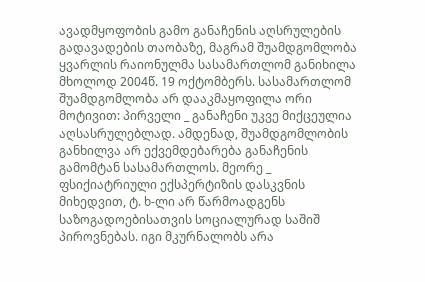ავადმყოფობის გამო განაჩენის აღსრულების გადავადების თაობაზე, მაგრამ შუამდგომლობა ყვარლის რაიონულმა სასამართლომ განიხილა მხოლოდ 2004წ. 19 ოქტომბერს. სასამართლომ შუამდგომლობა არ დააკმაყოფილა ორი მოტივით: პირველი _ განაჩენი უკვე მიქცეულია აღსასრულებლად. ამდენად, შუამდგომლობის განხილვა არ ექვემდებარება განაჩენის გამომტან სასამართლოს. მეორე _ ფსიქიატრიული ექსპერტიზის დასკვნის მიხედვით, ტ. ხ-ლი არ წარმოადგენს საზოგადოებისათვის სოციალურად საშიშ პიროვნებას. იგი მკურნალობს არა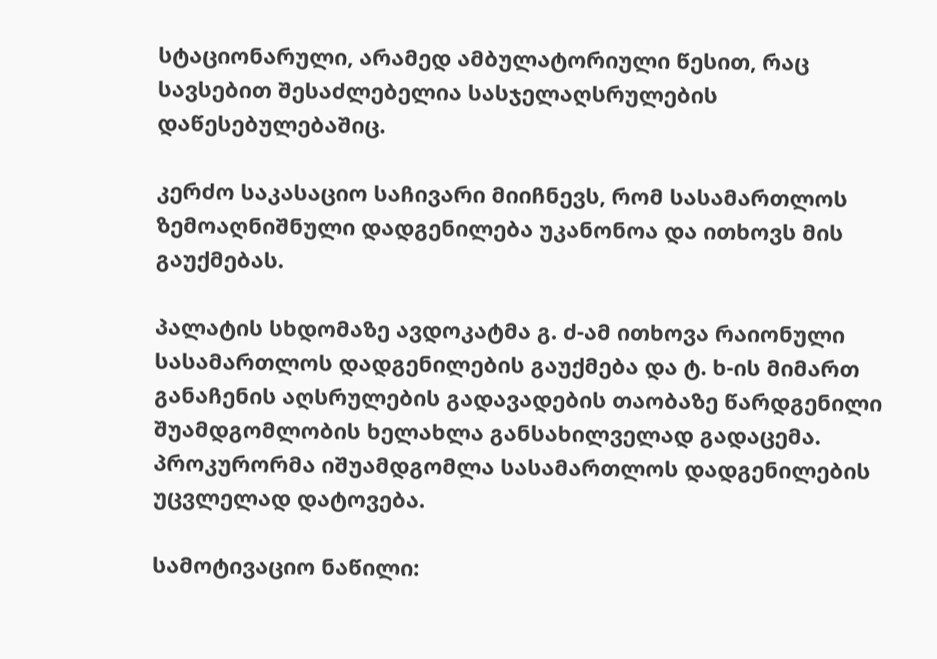სტაციონარული, არამედ ამბულატორიული წესით, რაც სავსებით შესაძლებელია სასჯელაღსრულების დაწესებულებაშიც.

კერძო საკასაციო საჩივარი მიიჩნევს, რომ სასამართლოს ზემოაღნიშნული დადგენილება უკანონოა და ითხოვს მის გაუქმებას.

პალატის სხდომაზე ავდოკატმა გ. ძ-ამ ითხოვა რაიონული სასამართლოს დადგენილების გაუქმება და ტ. ხ-ის მიმართ განაჩენის აღსრულების გადავადების თაობაზე წარდგენილი შუამდგომლობის ხელახლა განსახილველად გადაცემა. პროკურორმა იშუამდგომლა სასამართლოს დადგენილების უცვლელად დატოვება.

სამოტივაციო ნაწილი: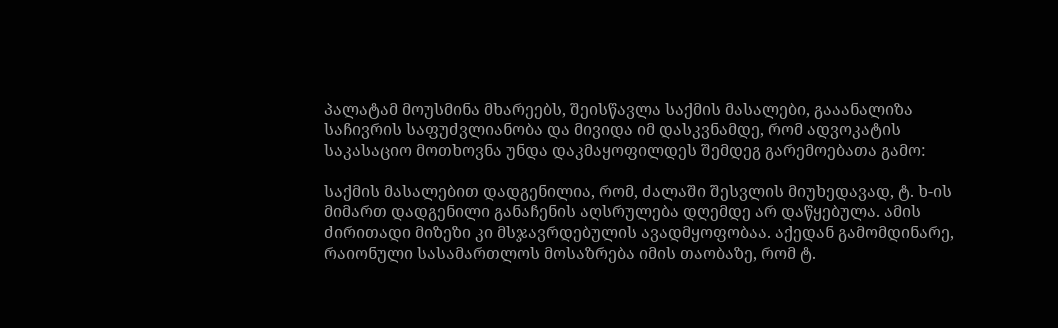პალატამ მოუსმინა მხარეებს, შეისწავლა საქმის მასალები, გააანალიზა საჩივრის საფუძვლიანობა და მივიდა იმ დასკვნამდე, რომ ადვოკატის საკასაციო მოთხოვნა უნდა დაკმაყოფილდეს შემდეგ გარემოებათა გამო:

საქმის მასალებით დადგენილია, რომ, ძალაში შესვლის მიუხედავად, ტ. ხ-ის მიმართ დადგენილი განაჩენის აღსრულება დღემდე არ დაწყებულა. ამის ძირითადი მიზეზი კი მსჯავრდებულის ავადმყოფობაა. აქედან გამომდინარე, რაიონული სასამართლოს მოსაზრება იმის თაობაზე, რომ ტ.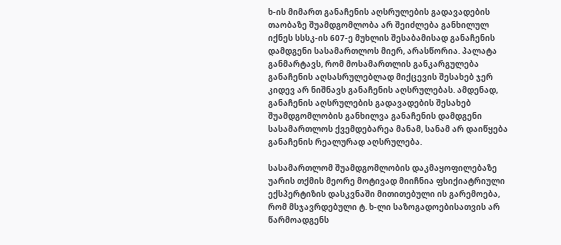ხ-ის მიმართ განაჩენის აღსრულების გადავადების თაობაზე შუამდგომლობა არ შეიძლება განხილულ იქნეს სსსკ-ის 607-ე მუხლის შესაბამისად განაჩენის დამდგენი სასამართლოს მიერ, არასწორია. პალატა განმარტავს, რომ მოსამართლის განკარგულება განაჩენის აღსასრულებლად მიქცევის შესახებ ჯერ კიდევ არ ნიშნავს განაჩენის აღსრულებას. ამდენად, განაჩენის აღსრულების გადავადების შესახებ შუამდგომლობის განხილვა განაჩენის დამდგენი სასამართლოს ქვემდებარეა მანამ, სანამ არ დაიწყება განაჩენის რეალურად აღსრულება.

სასამართლომ შუამდგომლობის დაკმაყოფილებაზე უარის თქმის მეორე მოტივად მიიჩნია ფსიქიატრიული ექსპერტიზის დასკვნაში მითითებული ის გარემოება, რომ მსჯავრდებული ტ. ხ-ლი საზოგადოებისათვის არ წარმოადგენს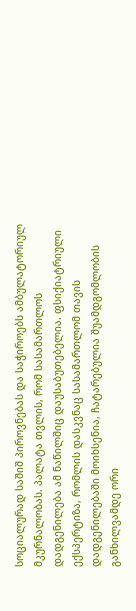სოციალურად საშიშ პიროვნებას და საჭიროებს ამბულატორიულ მკურნალობას. პალატა თვლის, რომ სასამართლოს დადგენილება ამ ნაწილშიც დაუსაბუთებელია. ფსიქიატრიული ექსპერტიზა, რომლის დასკვნაც სასამართლომ თავის დადგენილებაში მოიხსენია, ჩატარებულია შუამდგომლობის განხილვამდე ორი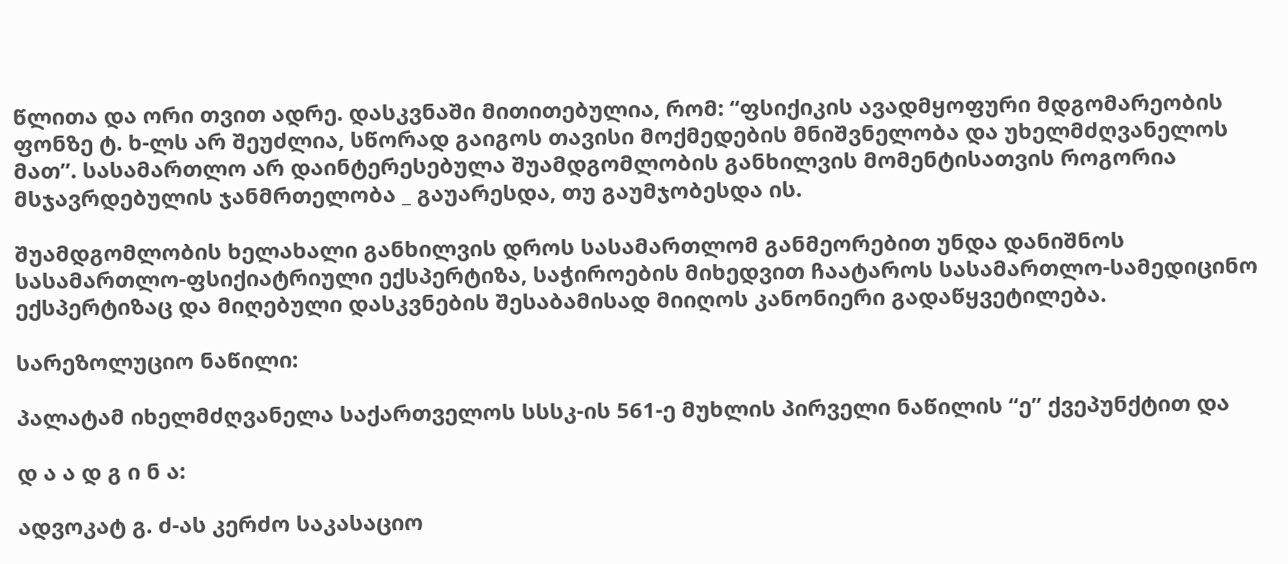წლითა და ორი თვით ადრე. დასკვნაში მითითებულია, რომ: “ფსიქიკის ავადმყოფური მდგომარეობის ფონზე ტ. ხ-ლს არ შეუძლია, სწორად გაიგოს თავისი მოქმედების მნიშვნელობა და უხელმძღვანელოს მათ”. სასამართლო არ დაინტერესებულა შუამდგომლობის განხილვის მომენტისათვის როგორია მსჯავრდებულის ჯანმრთელობა _ გაუარესდა, თუ გაუმჯობესდა ის.

შუამდგომლობის ხელახალი განხილვის დროს სასამართლომ განმეორებით უნდა დანიშნოს სასამართლო-ფსიქიატრიული ექსპერტიზა, საჭიროების მიხედვით ჩაატაროს სასამართლო-სამედიცინო ექსპერტიზაც და მიღებული დასკვნების შესაბამისად მიიღოს კანონიერი გადაწყვეტილება.

სარეზოლუციო ნაწილი:

პალატამ იხელმძღვანელა საქართველოს სსსკ-ის 561-ე მუხლის პირველი ნაწილის “ე” ქვეპუნქტით და

დ ა ა დ გ ი ნ ა:

ადვოკატ გ. ძ-ას კერძო საკასაციო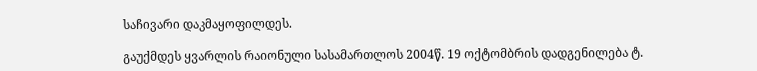საჩივარი დაკმაყოფილდეს.

გაუქმდეს ყვარლის რაიონული სასამართლოს 2004წ. 19 ოქტომბრის დადგენილება ტ.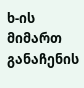ხ-ის მიმართ განაჩენის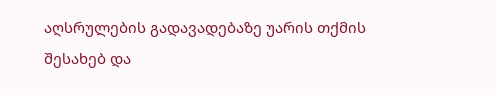აღსრულების გადავადებაზე უარის თქმის შესახებ და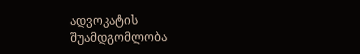ადვოკატის შუამდგომლობა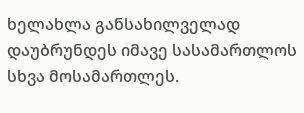ხელახლა განსახილველად დაუბრუნდეს იმავე სასამართლოს სხვა მოსამართლეს.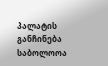პალატის განჩინება საბოლოოა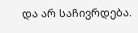და არ საჩივრდება.